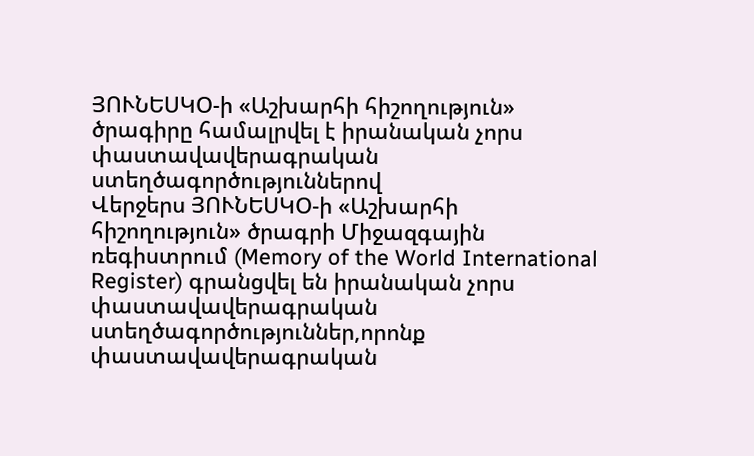ՅՈՒՆԵՍԿՕ-ի «Աշխարհի հիշողություն» ծրագիրը համալրվել է իրանական չորս փաստավավերագրական ստեղծագործություններով
Վերջերս ՅՈՒՆԵՍԿՕ-ի «Աշխարհի հիշողություն» ծրագրի Միջազգային ռեգիստրում (Memory of the World International Register) գրանցվել են իրանական չորս փաստավավերագրական ստեղծագործություններ,որոնք փաստավավերագրական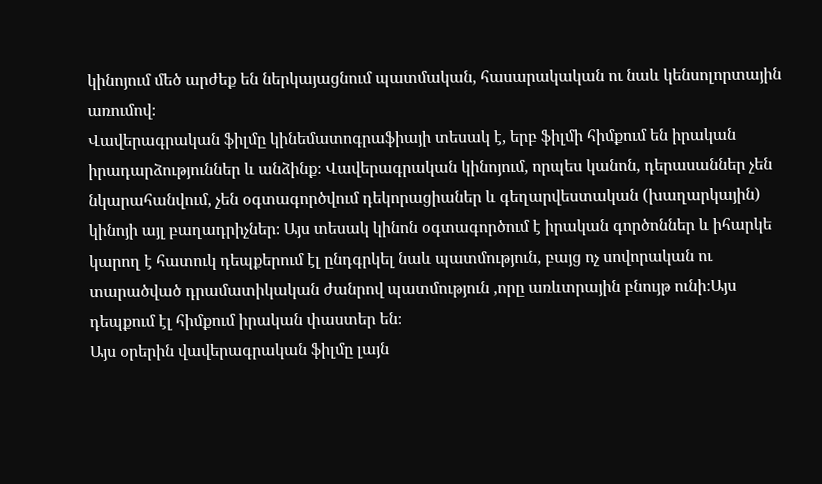կինոյում մեծ արժեք են ներկայացնում պատմական, հասարակական ու նաև կենսոլորտային առումով։
Վավերագրական ֆիլմը կինեմատոգրաֆիայի տեսակ է, երբ ֆիլմի հիմքում են իրական իրադարձություններ և անձինք։ Վավերագրական կինոյում, որպես կանոն, դերասաններ չեն նկարահանվում, չեն օգտագործվում դեկորացիաներ և գեղարվեստական (խաղարկային) կինոյի այլ բաղադրիչներ։ Այս տեսակ կինոն օգտագործում է իրական գործոններ և իհարկե կարող է հատուկ դեպքերում էլ ընդգրկել նաև պատմություն, բայց ոչ սովորական ու տարածված դրամատիկական ժանրով պատմություն ,որը առևտրային բնույթ ունի։Այս դեպքում էլ հիմքում իրական փաստեր են։
Այս օրերին վավերագրական ֆիլմը լայն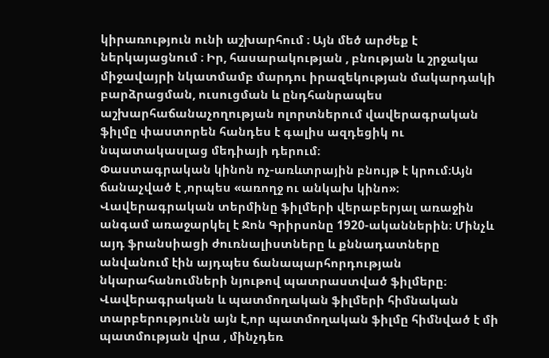կիրառություն ունի աշխարհում ։ Այն մեծ արժեք է ներկայացնում ։ Իր, հասարակության , բնության և շրջակա միջավայրի նկատմամբ մարդու իրազեկության մակարդակի բարձրացման, ուսուցման և ընդհանրապես աշխարհաճանաչողության ոլորտներում վավերագրական ֆիլմը փաստորեն հանդես է գալիս ազդեցիկ ու նպատակասլաց մեդիայի դերում։
Փաստագրական կինոն ոչ-առևտրային բնույթ է կրում։Այն ճանաչված է ,որպես «առողջ ու անկախ կինո»։
Վավերագրական տերմինը ֆիլմերի վերաբերյալ առաջին անգամ առաջարկել է Ջոն Գրիրսոնը 1920-ականներին։ Մինչև այդ ֆրանսիացի ժուռնալիստները և քննադատները անվանում էին այդպես ճանապարհորդության նկարահանումների նյութով պատրաստված ֆիլմերը։
Վավերագրական և պատմողական ֆիլմերի հիմնական տարբերությունն այն է,որ պատմողական ֆիլմը հիմնված է մի պատմության վրա , մինչդեռ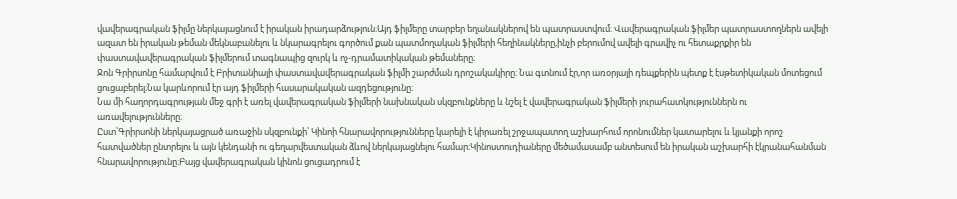վավերագրական ֆիլմը ներկայացնում է իրական իրադարձություն։Այդ ֆիլմերը տարբեր եղանակներով են պատրաստվում։ Վավերագրական ֆիլմեր պատրաստողներն ավելի ազատ են իրական թեման մեկնաբանելու և նկարագրելու գործում քան պատմողական ֆիլմերի հեղինակները,ինչի բերումով ավելի գրավիչ ու հետաքրքիր են փաստավավերագրական ֆիլմերում տագնապից զուրկ և ոչ-դրամատիկական թեմաները։
Ջոն Գրիրսոնը համարվում է Բրիտանիայի փաստավավերագրական ֆիլմի շարժման դրոշակակիրը։ Նա գտնում էր,որ առօրյայի դեպքերին պետք է էսթետիկական մոտեցում ցուցաբերել։Նա կարևորում էր այդ ֆիլմերի հասարակական ազդեցությունը։
Նա մի հաղորդագրության մեջ գրի է առել վավերագրական ֆիլմերի նախնական սկզբունքները և նշել է վավերագրական ֆիլմերի յուրահատկություններն ու առավելությունները։
Ըստ՝Գրիրսոնի ներկայացրած առաջին սկզբունքի՝ Կինոի հնարավորությունները կարելի է կիրառել շրջապատող աշխարհում որոնումներ կատարելու և կյանքի որոշ հատվածներ ընտրելու և այն կենդանի ու գեղարվեստական ձևով ներկայացնելու համար։Կինոստուդիաները մեծամասամբ անտեսում են իրական աշխարհի էկրանահանման հնարավորությունը։Բայց վավերագրական կինոն ցուցադրում է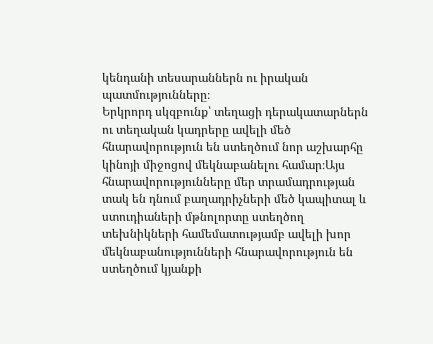կենդանի տեսարաններն ու իրական պատմությունները։
Երկրորդ սկզբունք՝ տեղացի դերակատարներն ու տեղական կադրերը ավելի մեծ հնարավորություն են ստեղծում նոր աշխարհը կինոյի միջոցով մեկնաբանելու համար։Այս հնարավորությունները մեր տրամադրության տակ են դնում բաղադրիչների մեծ կապիտալ և ստուդիաների մթնոլորտը ստեղծող տեխնիկների համեմատությամբ ավելի խոր մեկնաբանությունների հնարավորություն են ստեղծում կյանքի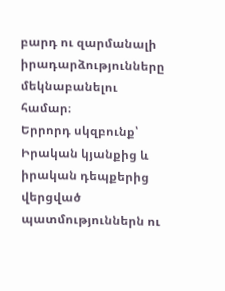բարդ ու զարմանալի իրադարձությունները մեկնաբանելու համար։
Երրորդ սկզբունք՝ Իրական կյանքից և իրական դեպքերից վերցված պատմություններն ու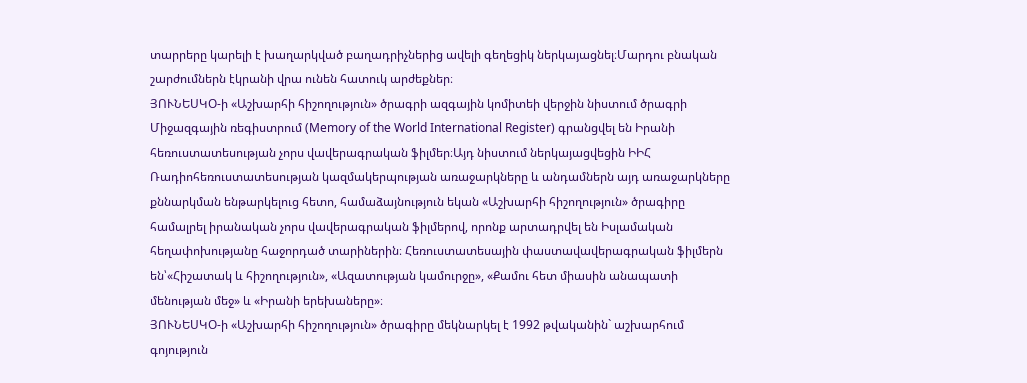տարրերը կարելի է խաղարկված բաղադրիչներից ավելի գեղեցիկ ներկայացնել։Մարդու բնական շարժումներն էկրանի վրա ունեն հատուկ արժեքներ։
ՅՈՒՆԵՍԿՕ-ի «Աշխարհի հիշողություն» ծրագրի ազգային կոմիտեի վերջին նիստում ծրագրի Միջազգային ռեգիստրում (Memory of the World International Register) գրանցվել են Իրանի հեռուստատեսության չորս վավերագրական ֆիլմեր։Այդ նիստում ներկայացվեցին ԻԻՀ Ռադիոհեռուստատեսության կազմակերպության առաջարկները և անդամներն այդ առաջարկները քննարկման ենթարկելուց հետո, համաձայնություն եկան «Աշխարհի հիշողություն» ծրագիրը համալրել իրանական չորս վավերագրական ֆիլմերով, որոնք արտադրվել են Իսլամական հեղափոխությանը հաջորդած տարիներին։ Հեռուստատեսային փաստավավերագրական ֆիլմերն են՝«Հիշատակ և հիշողություն», «Ազատության կամուրջը», «Քամու հետ միասին անապատի մենության մեջ» և «Իրանի երեխաները»։
ՅՈՒՆԵՍԿՕ-ի «Աշխարհի հիշողություն» ծրագիրը մեկնարկել է 1992 թվականին` աշխարհում գոյություն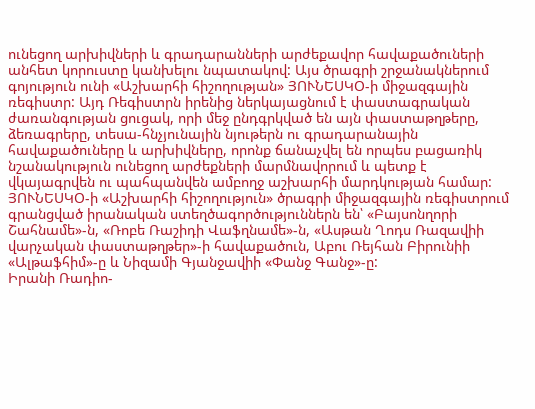ունեցող արխիվների և գրադարանների արժեքավոր հավաքածուների անհետ կորուստը կանխելու նպատակով: Այս ծրագրի շրջանակներում գոյություն ունի «Աշխարհի հիշողության» ՅՈՒՆԵՍԿՕ-ի միջազգային ռեգիստր: Այդ Ռեգիստրն իրենից ներկայացնում է փաստագրական ժառանգության ցուցակ, որի մեջ ընդգրկված են այն փաստաթղթերը, ձեռագրերը, տեսա-հնչյունային նյութերն ու գրադարանային հավաքածուները և արխիվները, որոնք ճանաչվել են որպես բացառիկ նշանակություն ունեցող արժեքների մարմնավորում և պետք է վկայագրվեն ու պահպանվեն ամբողջ աշխարհի մարդկության համար:
ՅՈՒՆԵՍԿՕ-ի «Աշխարհի հիշողություն» ծրագրի միջազգային ռեգիստրում գրանցված իրանական ստեղծագործություններն են՝ «Բայսոնղորի Շահնամե»-ն, «Ռոբե Ռաշիդի Վաֆղնամե»-ն, «Ասթան Ղոդս Ռազավիի վարչական փաստաթղթեր»-ի հավաքածուն, Աբու Ռեյհան Բիրունիի «Ալթաֆհիմ»-ը և Նիզամի Գյանջավիի «Փանջ Գանջ»-ը:
Իրանի Ռադիո-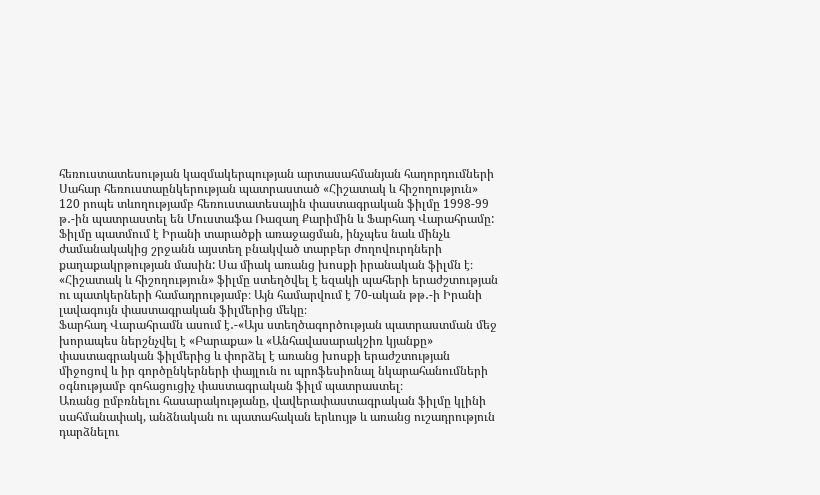հեռուստատեսության կազմակերպության արտասահմանյան հաղորդումների Սահար հեռուստաընկերության պատրաստած «Հիշատակ և հիշողություն» 120 րոպե տևողությամբ հեռուստատեսային փաստագրական ֆիլմը 1998-99 թ․-ին պատրաստել են Մուստաֆա Ռազաղ Քարիմին և Ֆարհադ Վարահրամը: Ֆիլմը պատմում է Իրանի տարածքի առաջացման, ինչպես նաև մինչև ժամանակակից շրջանն այստեղ բնակված տարբեր ժողովուրդների քաղաքակրթության մասին: Սա միակ առանց խոսքի իրանական ֆիլմն է։
«Հիշատակ և հիշողություն» ֆիլմը ստեղծվել է եզակի պահերի երաժշտության ու պատկերների համադրությամբ։ Այն համարվում է 70-ական թթ․-ի Իրանի լավագույն փաստագրական ֆիլմերից մեկը։
Ֆարհադ Վարահրամն ասում է․-«Այս ստեղծագործության պատրաստման մեջ խորապես ներշնչվել է «Բարաքա» և «Անհավասարակշիռ կյանքը» փաստագրական ֆիլմերից և փորձել է առանց խոսքի երաժշտության միջոցով և իր գործընկերների փայլուն ու պրոֆեսիոնալ նկարահանումների օգնությամբ գոհացուցիչ փաստագրական ֆիլմ պատրաստել։
Առանց ըմբռնելու հասարակությանը, վավերափաստագրական ֆիլմը կլինի սահմանափակ, անձնական ու պատահական երևույթ և առանց ուշադրություն դարձնելու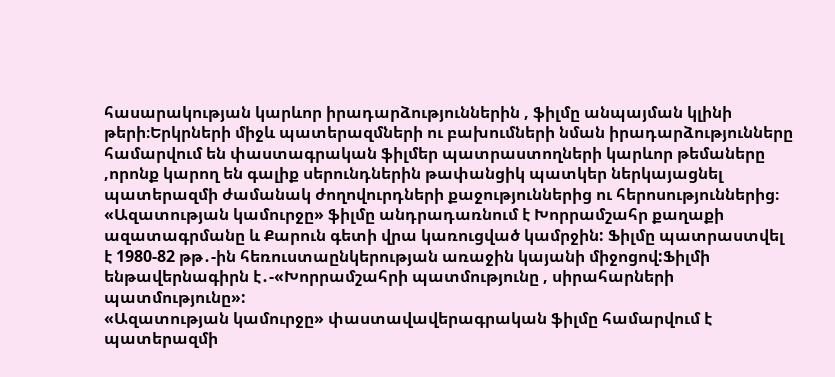հասարակության կարևոր իրադարձություններին , ֆիլմը անպայման կլինի թերի։Երկրների միջև պատերազմների ու բախումների նման իրադարձությունները համարվում են փաստագրական ֆիլմեր պատրաստողների կարևոր թեմաները ,որոնք կարող են գալիք սերունդներին թափանցիկ պատկեր ներկայացնել պատերազմի ժամանակ ժողովուրդների քաջություններից ու հերոսություններից։
«Ազատության կամուրջը» ֆիլմը անդրադառնում է Խորրամշահր քաղաքի ազատագրմանը և Քարուն գետի վրա կառուցված կամրջին: Ֆիլմը պատրաստվել է 1980-82 թթ․-ին հեռուստաընկերության առաջին կայանի միջոցով:Ֆիլմի ենթավերնագիրն է․-«Խորրամշահրի պատմությունը , սիրահարների պատմությունը»:
«Ազատության կամուրջը» փաստավավերագրական ֆիլմը համարվում է պատերազմի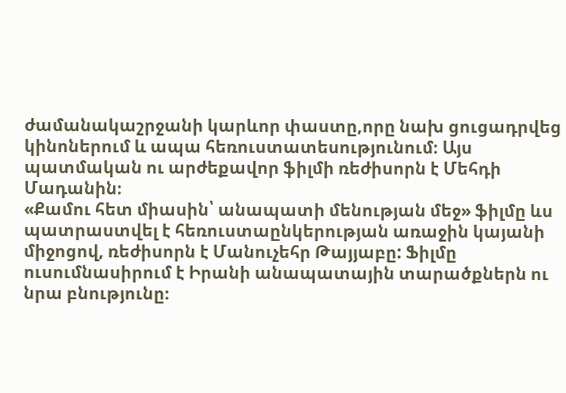ժամանակաշրջանի կարևոր փաստը,որը նախ ցուցադրվեց կինոներում և ապա հեռուստատեսությունում։ Այս պատմական ու արժեքավոր ֆիլմի ռեժիսորն է Մեհդի Մադանին։
«Քամու հետ միասին՝ անապատի մենության մեջ» ֆիլմը ևս պատրաստվել է հեռուստաընկերության առաջին կայանի միջոցով, ռեժիսորն է Մանուչեհր Թայյաբը: Ֆիլմը ուսումնասիրում է Իրանի անապատային տարածքներն ու նրա բնությունը։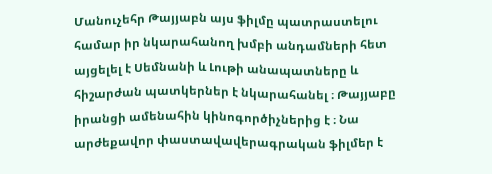Մանուչեհր Թայյաբն այս ֆիլմը պատրաստելու համար իր նկարահանող խմբի անդամների հետ այցելել է Սեմնանի և Լութի անապատները և հիշարժան պատկերներ է նկարահանել ։ Թայյաբը իրանցի ամենահին կինոգործիչներից է ։ Նա արժեքավոր փաստավավերագրական ֆիլմեր է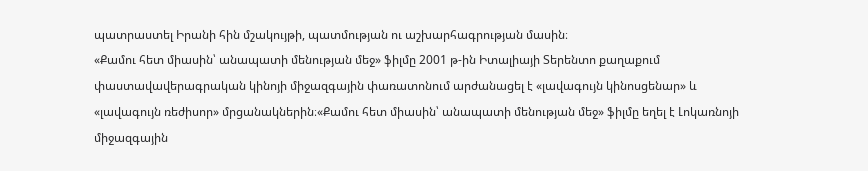պատրաստել Իրանի հին մշակույթի, պատմության ու աշխարհագրության մասին։
«Քամու հետ միասին՝ անապատի մենության մեջ» ֆիլմը 2001 թ-ին Իտալիայի Տերենտո քաղաքում փաստավավերագրական կինոյի միջազգային փառատոնում արժանացել է «լավագույն կինոսցենար» և «լավագույն ռեժիսոր» մրցանակներին։«Քամու հետ միասին՝ անապատի մենության մեջ» ֆիլմը եղել է Լոկառնոյի միջազգային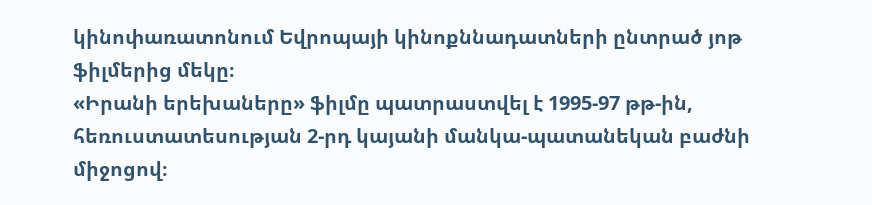կինոփառատոնում Եվրոպայի կինոքննադատների ընտրած յոթ ֆիլմերից մեկը։
«Իրանի երեխաները» ֆիլմը պատրաստվել է 1995-97 թթ-ին, հեռուստատեսության 2-րդ կայանի մանկա-պատանեկան բաժնի միջոցով։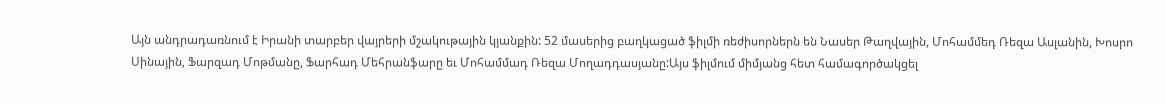Այն անդրադառնում է Իրանի տարբեր վայրերի մշակութային կյանքին: 52 մասերից բաղկացած ֆիլմի ռեժիսորներն են Նասեր Թաղվային, Մոհամմեդ Ռեզա Ասլանին, Խոսրո Սինային, Ֆարզադ Մոթմանը, Ֆարհադ Մեհրանֆարը եւ Մոհամմադ Ռեզա Մողադդասյանը:Այս ֆիլմում միմյանց հետ համագործակցել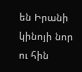են Իրանի կինոյի նոր ու հին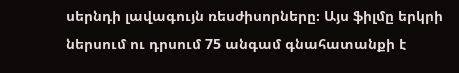սերնդի լավագույն ռեսժիսորները։ Այս ֆիլմը երկրի ներսում ու դրսում 75 անգամ գնահատանքի է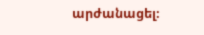արժանացել։